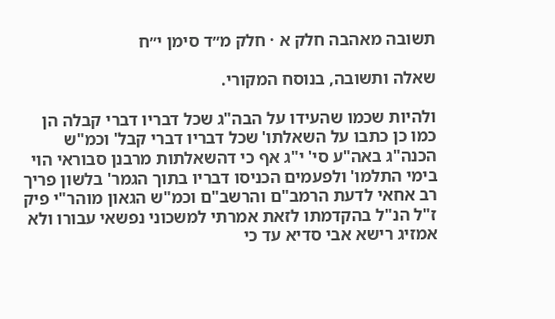תשובה מאהבה חלק א · חלק מ״ד סימן י״ח

שאלה ותשובה, בנוסח המקורי.

ולהיות שכמו שהעידו על הבה"ג שכל דבריו דברי קבלה הן כמו כן כתבו על השאלתו' שכל דבריו דברי קבל' וכמ"ש הכנה"ג באה"ע סי' י"ג אף כי דהשאלתות מרבנן סבוראי הוי בימי התלמו' ולפעמים הכניסו דבריו בתוך הגמר' בלשון פריך רב אחאי לדעת הרמב"ם והרשב"ם וכמ"ש הגאון מוהר"י פיק ז"ל הנ"ל בהקדמתו לזאת אמרתי למשכוני נפשאי עבורו ולא אמזיג רישא אבי סדיא עד כי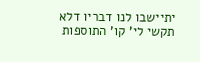יתיישבו לנו דבריו דלא תקשי לי' קו' התוספות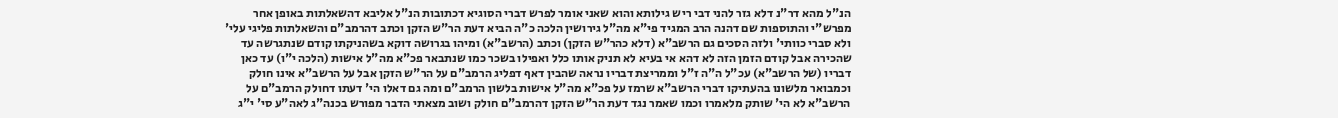הנ"ל מהא דר"נ דלא גזר להני דבי ריש גילותא והוא שאני אומר לפרש דברי הסוגיא דכתובות הנ"ל אליבא דהשאלתות באופן אחר מפרש"י והתוספות שם דהנה הרב המגיד פי"א מה"ל גירושין הלכה כ"ה הביא דעת הר"ש הזקן וכתב דהרמב"ם והשאלתות פליגי עלי' ולא סברי כוותי' ולזה הסכים גם הרשב"א (דלא כהר"ש הזקן) וכתב (הרשב"א) ומיהו בגרושה דוקא בשהניקתו קודם שנתגרשה עד שהכירה אבל קודם הזמן הזה לא דהא אי בעיא לא תניק אותו כלל ואפילו בשכר כמו שנתבאר פכ"א מה"ל אישות (הלכה י"ו) עד כאן דבריו (של הרשב"א) עכ"ל ה"ה ז"ל וממריצת דבריו נראה שהבין דאף דפליג הרמב"ם על הר"ש הזקן אבל על הרשב"א אינו חולק וכמבואר מלשונו בהעתיקו דברי הרשב"א שרמז על פכ"א מה"ל אישות בלשון הרמב"ם ומה גם דאלו הי' דעתו דחולק הרמב"ם על הרשב"א לא הי' שותק מלאמרו וכמו שאמר נגד דעת הר"ש הזקן דהרמב"ם חולק ושוב מצאתי הדבר מפורש בכנה"ג לאה"ע סי' י"ג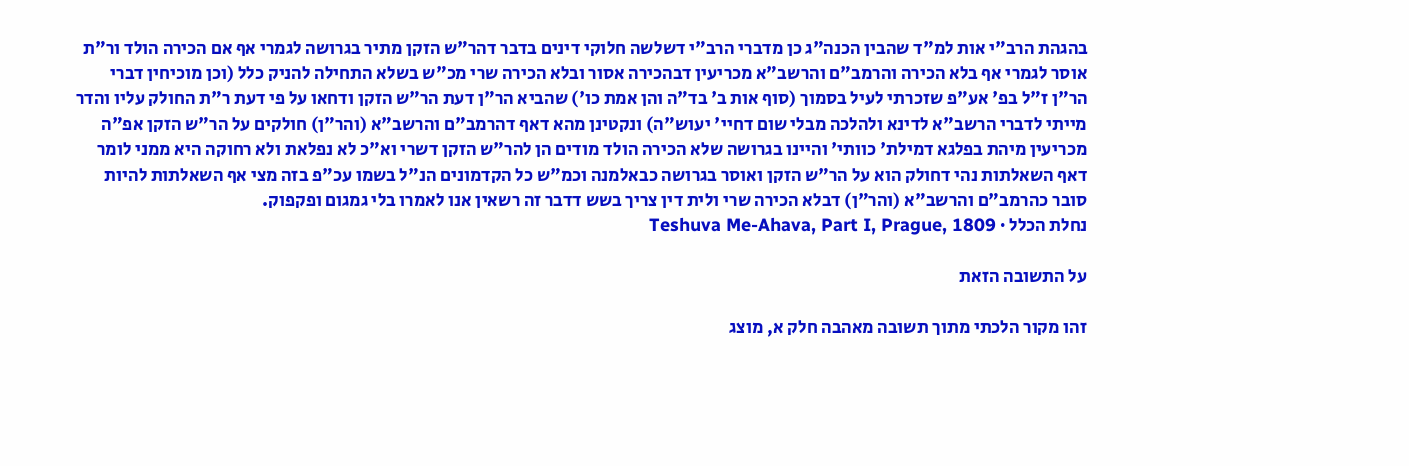בהגהת הרב"י אות למ"ד שהבין הכנה"ג כן מדברי הרב"י דשלשה חלוקי דינים בדבר דהר"ש הזקן מתיר בגרושה לגמרי אף אם הכירה הולד ור"ת אוסר לגמרי אף בלא הכירה והרמב"ם והרשב"א מכריעין דבהכירה אסור ובלא הכירה שרי מכ"ש בשלא התחילה להניק כלל (וכן מוכיחין דברי הר"ן ז"ל בפ' אע"פ שזכרתי לעיל בסמוך (סוף אות ב' בד"ה והן אמת כו') שהביא הר"ן דעת הר"ש הזקן ודחאו על פי דעת ר"ת החולק עליו והדר מייתי לדברי הרשב"א לדינא ולהלכה מבלי שום דחיי' יעוש"ה) ונקטינן מהא דאף דהרמב"ם והרשב"א (והר"ן) חולקים על הר"ש הזקן אפ"ה מכריעין מיהת בפלגא דמילת' כוותי' והיינו בגרושה שלא הכירה הולד מודים הן להר"ש הזקן דשרי וא"כ לא נפלאת ולא רחוקה היא ממני לומר דאף השאלתות נהי דחולק הוא על הר"ש הזקן ואוסר בגרושה כבאלמנה וכמ"ש כל הקדמונים הנ"ל בשמו עכ"פ בזה מצי אף השאלתות להיות סובר כהרמב"ם והרשב"א (והר"ן) דבלא הכירה שרי ולית דין צריך בשש דדבר זה רשאין אנו לאמרו בלי גמגום ופקפוק.
נחלת הכלל · Teshuva Me-Ahava, Part I, Prague, 1809

על התשובה הזאת

זהו מקור הלכתי מתוך תשובה מאהבה חלק א, מוצג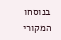בנוסחו המקורי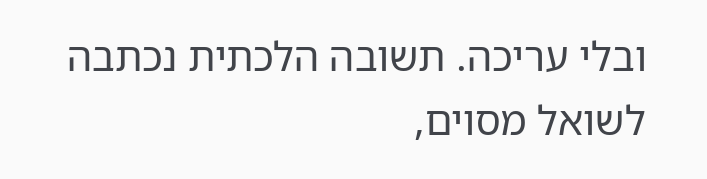ובלי עריכה. תשובה הלכתית נכתבה לשואל מסוים,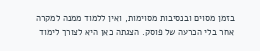בזמן מסוים ובנסיבות מסוימות, ואין ללמוד ממנה למקרה אחר בלי הכרעה של פוסק. הצגתה כאן היא לצורך לימוד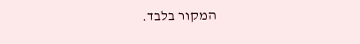המקור בלבד.